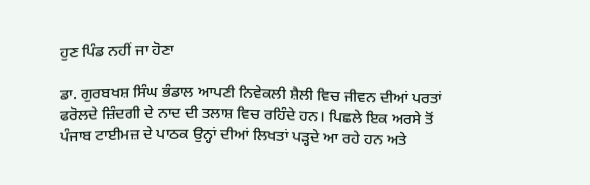ਹੁਣ ਪਿੰਡ ਨਹੀਂ ਜਾ ਹੋਣਾ

ਡਾ. ਗੁਰਬਖਸ਼ ਸਿੰਘ ਭੰਡਾਲ ਆਪਣੀ ਨਿਵੇਕਲੀ ਸ਼ੈਲੀ ਵਿਚ ਜੀਵਨ ਦੀਆਂ ਪਰਤਾਂ ਫਰੋਲਦੇ ਜ਼ਿੰਦਗੀ ਦੇ ਨਾਦ ਦੀ ਤਲਾਸ਼ ਵਿਚ ਰਹਿੰਦੇ ਹਨ। ਪਿਛਲੇ ਇਕ ਅਰਸੇ ਤੋਂ ਪੰਜਾਬ ਟਾਈਮਜ਼ ਦੇ ਪਾਠਕ ਉਨ੍ਹਾਂ ਦੀਆਂ ਲਿਖਤਾਂ ਪੜ੍ਹਦੇ ਆ ਰਹੇ ਹਨ ਅਤੇ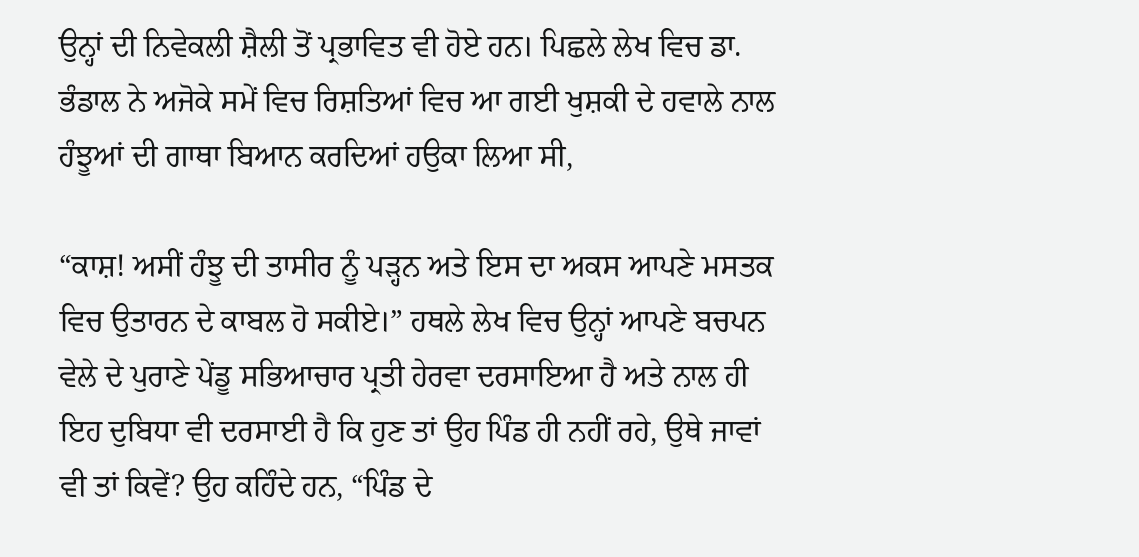ਉਨ੍ਹਾਂ ਦੀ ਨਿਵੇਕਲੀ ਸ਼ੈਲੀ ਤੋਂ ਪ੍ਰਭਾਵਿਤ ਵੀ ਹੋਏ ਹਨ। ਪਿਛਲੇ ਲੇਖ ਵਿਚ ਡਾ. ਭੰਡਾਲ ਨੇ ਅਜੋਕੇ ਸਮੇਂ ਵਿਚ ਰਿਸ਼ਤਿਆਂ ਵਿਚ ਆ ਗਈ ਖੁਸ਼ਕੀ ਦੇ ਹਵਾਲੇ ਨਾਲ ਹੰਝੂਆਂ ਦੀ ਗਾਥਾ ਬਿਆਨ ਕਰਦਿਆਂ ਹਉਕਾ ਲਿਆ ਸੀ,

“ਕਾਸ਼! ਅਸੀਂ ਹੰਝੂ ਦੀ ਤਾਸੀਰ ਨੂੰ ਪੜ੍ਹਨ ਅਤੇ ਇਸ ਦਾ ਅਕਸ ਆਪਣੇ ਮਸਤਕ ਵਿਚ ਉਤਾਰਨ ਦੇ ਕਾਬਲ ਹੋ ਸਕੀਏ।” ਹਥਲੇ ਲੇਖ ਵਿਚ ਉਨ੍ਹਾਂ ਆਪਣੇ ਬਚਪਨ ਵੇਲੇ ਦੇ ਪੁਰਾਣੇ ਪੇਂਡੂ ਸਭਿਆਚਾਰ ਪ੍ਰਤੀ ਹੇਰਵਾ ਦਰਸਾਇਆ ਹੈ ਅਤੇ ਨਾਲ ਹੀ ਇਹ ਦੁਬਿਧਾ ਵੀ ਦਰਸਾਈ ਹੈ ਕਿ ਹੁਣ ਤਾਂ ਉਹ ਪਿੰਡ ਹੀ ਨਹੀਂ ਰਹੇ, ਉਥੇ ਜਾਵਾਂ ਵੀ ਤਾਂ ਕਿਵੇਂ? ਉਹ ਕਹਿੰਦੇ ਹਨ, “ਪਿੰਡ ਦੇ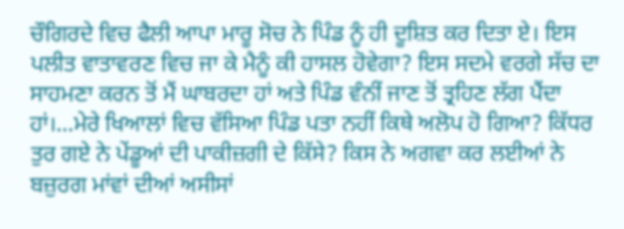ਚੌਗਿਰਦੇ ਵਿਚ ਫੈਲੀ ਆਪਾ ਮਾਰੂ ਸੋਚ ਨੇ ਪਿੰਡ ਨੂੰ ਹੀ ਦੂਸ਼ਿਤ ਕਰ ਦਿਤਾ ਏ। ਇਸ ਪਲੀਤ ਵਾਤਾਵਰਣ ਵਿਚ ਜਾ ਕੇ ਮੈਨੂੰ ਕੀ ਹਾਸਲ ਹੋਵੇਗਾ? ਇਸ ਸਦਮੇ ਵਰਗੇ ਸੱਚ ਦਾ ਸਾਹਮਣਾ ਕਰਨ ਤੋਂ ਮੈਂ ਘਾਬਰਦਾ ਹਾਂ ਅਤੇ ਪਿੰਡ ਵੰਨੀਂ ਜਾਣ ਤੋਂ ਤ੍ਰਹਿਣ ਲੱਗ ਪੈਂਦਾ ਹਾਂ।…ਮੇਰੇ ਖਿਆਲਾਂ ਵਿਚ ਵੱਸਿਆ ਪਿੰਡ ਪਤਾ ਨਹੀਂ ਕਿਥੇ ਅਲੋਪ ਹੋ ਗਿਆ? ਕਿੱਧਰ ਤੁਰ ਗਏ ਨੇ ਪੇਂਡੂਆਂ ਦੀ ਪਾਕੀਜ਼ਗੀ ਦੇ ਕਿੱਸੇ? ਕਿਸ ਨੇ ਅਗਵਾ ਕਰ ਲਈਆਂ ਨੇ ਬਜ਼ੁਰਗ ਮਾਂਵਾਂ ਦੀਆਂ ਅਸੀਸਾਂ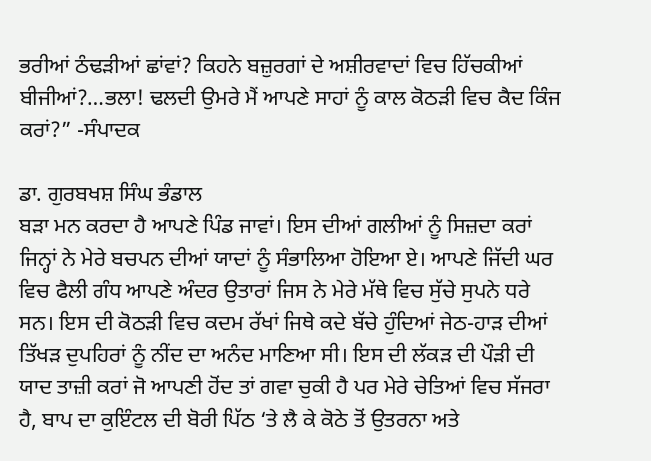ਭਰੀਆਂ ਠੰਢੜੀਆਂ ਛਾਂਵਾਂ? ਕਿਹਨੇ ਬਜ਼ੁਰਗਾਂ ਦੇ ਅਸ਼ੀਰਵਾਦਾਂ ਵਿਚ ਹਿੱਚਕੀਆਂ ਬੀਜੀਆਂ?…ਭਲਾ! ਢਲਦੀ ਉਮਰੇ ਮੈਂ ਆਪਣੇ ਸਾਹਾਂ ਨੂੰ ਕਾਲ ਕੋਠੜੀ ਵਿਚ ਕੈਦ ਕਿੰਜ ਕਰਾਂ?” -ਸੰਪਾਦਕ

ਡਾ. ਗੁਰਬਖਸ਼ ਸਿੰਘ ਭੰਡਾਲ
ਬੜਾ ਮਨ ਕਰਦਾ ਹੈ ਆਪਣੇ ਪਿੰਡ ਜਾਵਾਂ। ਇਸ ਦੀਆਂ ਗਲੀਆਂ ਨੂੰ ਸਿਜ਼ਦਾ ਕਰਾਂ ਜਿਨ੍ਹਾਂ ਨੇ ਮੇਰੇ ਬਚਪਨ ਦੀਆਂ ਯਾਦਾਂ ਨੂੰ ਸੰਭਾਲਿਆ ਹੋਇਆ ਏ। ਆਪਣੇ ਜਿੱਦੀ ਘਰ ਵਿਚ ਫੈਲੀ ਗੰਧ ਆਪਣੇ ਅੰਦਰ ਉਤਾਰਾਂ ਜਿਸ ਨੇ ਮੇਰੇ ਮੱਥੇ ਵਿਚ ਸੁੱਚੇ ਸੁਪਨੇ ਧਰੇ ਸਨ। ਇਸ ਦੀ ਕੋਠੜੀ ਵਿਚ ਕਦਮ ਰੱਖਾਂ ਜਿਥੇ ਕਦੇ ਬੱਚੇ ਹੁੰਦਿਆਂ ਜੇਠ-ਹਾੜ ਦੀਆਂ ਤਿੱਖੜ ਦੁਪਹਿਰਾਂ ਨੂੰ ਨੀਂਦ ਦਾ ਅਨੰਦ ਮਾਣਿਆ ਸੀ। ਇਸ ਦੀ ਲੱਕੜ ਦੀ ਪੌੜੀ ਦੀ ਯਾਦ ਤਾਜ਼ੀ ਕਰਾਂ ਜੋ ਆਪਣੀ ਹੋਂਦ ਤਾਂ ਗਵਾ ਚੁਕੀ ਹੈ ਪਰ ਮੇਰੇ ਚੇਤਿਆਂ ਵਿਚ ਸੱਜਰਾ ਹੈ, ਬਾਪ ਦਾ ਕੁਇੰਟਲ ਦੀ ਬੋਰੀ ਪਿੱਠ ‘ਤੇ ਲੈ ਕੇ ਕੋਠੇ ਤੋਂ ਉਤਰਨਾ ਅਤੇ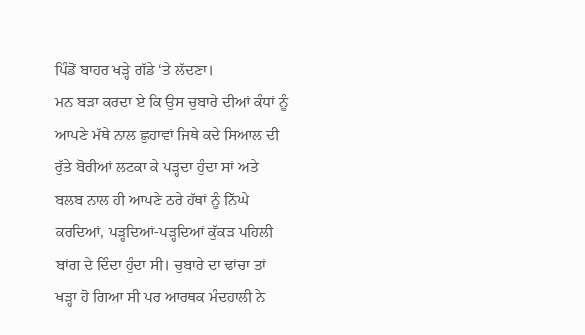ਪਿੰਡੋਂ ਬਾਹਰ ਖੜ੍ਹੇ ਗੱਡੇ ‘ਤੇ ਲੱਦਣਾ।
ਮਨ ਬੜਾ ਕਰਦਾ ਏ ਕਿ ਉਸ ਚੁਬਾਰੇ ਦੀਆਂ ਕੰਧਾਂ ਨੂੰ ਆਪਣੇ ਮੱਥੇ ਨਾਲ ਛੁਹਾਵਾਂ ਜਿਥੇ ਕਦੇ ਸਿਆਲ ਦੀ ਰੁੱਤੇ ਬੋਰੀਆਂ ਲਟਕਾ ਕੇ ਪੜ੍ਹਦਾ ਹੁੰਦਾ ਸਾਂ ਅਤੇ ਬਲਬ ਨਾਲ ਹੀ ਆਪਣੇ ਠਰੇ ਹੱਥਾਂ ਨੂੰ ਨਿੱਘੇ ਕਰਦਿਆਂ, ਪੜ੍ਹਦਿਆਂ-ਪੜ੍ਹਦਿਆਂ ਕੁੱਕੜ ਪਹਿਲੀ ਬਾਂਗ ਦੇ ਦਿੰਦਾ ਹੁੰਦਾ ਸੀ। ਚੁਬਾਰੇ ਦਾ ਢਾਂਚਾ ਤਾਂ ਖੜ੍ਹਾ ਹੋ ਗਿਆ ਸੀ ਪਰ ਆਰਥਕ ਮੰਦਹਾਲੀ ਨੇ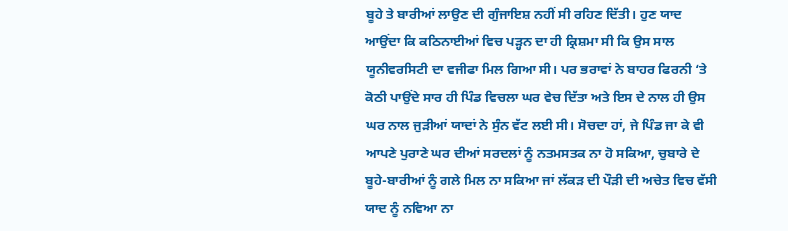ਬੂਹੇ ਤੇ ਬਾਰੀਆਂ ਲਾਉਣ ਦੀ ਗੁੰਜਾਇਸ਼ ਨਹੀਂ ਸੀ ਰਹਿਣ ਦਿੱਤੀ। ਹੁਣ ਯਾਦ ਆਉਂਦਾ ਕਿ ਕਠਿਨਾਈਆਂ ਵਿਚ ਪੜ੍ਹਨ ਦਾ ਹੀ ਕ੍ਰਿਸ਼ਮਾ ਸੀ ਕਿ ਉਸ ਸਾਲ ਯੂਨੀਵਰਸਿਟੀ ਦਾ ਵਜੀਫਾ ਮਿਲ ਗਿਆ ਸੀ। ਪਰ ਭਰਾਵਾਂ ਨੇ ਬਾਹਰ ਫਿਰਨੀ ‘ਤੇ ਕੋਠੀ ਪਾਉਂਦੇ ਸਾਰ ਹੀ ਪਿੰਡ ਵਿਚਲਾ ਘਰ ਵੇਚ ਦਿੱਤਾ ਅਤੇ ਇਸ ਦੇ ਨਾਲ ਹੀ ਉਸ ਘਰ ਨਾਲ ਜੁੜੀਆਂ ਯਾਦਾਂ ਨੇ ਸੁੰਨ ਵੱਟ ਲਈ ਸੀ। ਸੋਚਦਾ ਹਾਂ, ਜੇ ਪਿੰਡ ਜਾ ਕੇ ਵੀ ਆਪਣੇ ਪੁਰਾਣੇ ਘਰ ਦੀਆਂ ਸਰਦਲਾਂ ਨੂੰ ਨਤਮਸਤਕ ਨਾ ਹੋ ਸਕਿਆ, ਚੁਬਾਰੇ ਦੇ ਬੂਹੇ-ਬਾਰੀਆਂ ਨੂੰ ਗਲੇ ਮਿਲ ਨਾ ਸਕਿਆ ਜਾਂ ਲੱਕੜ ਦੀ ਪੌੜੀ ਦੀ ਅਚੇਤ ਵਿਚ ਵੱਸੀ ਯਾਦ ਨੂੰ ਨਵਿਆ ਨਾ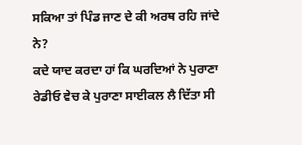ਸਕਿਆ ਤਾਂ ਪਿੰਡ ਜਾਣ ਦੇ ਕੀ ਅਰਥ ਰਹਿ ਜਾਂਦੇ ਨੇ?
ਕਦੇ ਯਾਦ ਕਰਦਾ ਹਾਂ ਕਿ ਘਰਦਿਆਂ ਨੇ ਪੁਰਾਣਾ ਰੇਡੀਓ ਵੇਚ ਕੇ ਪੁਰਾਣਾ ਸਾਈਕਲ ਲੈ ਦਿੱਤਾ ਸੀ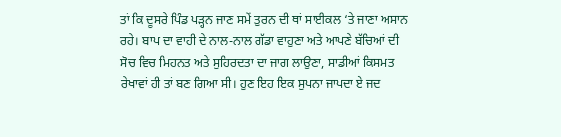ਤਾਂ ਕਿ ਦੂਸਰੇ ਪਿੰਡ ਪੜ੍ਹਨ ਜਾਣ ਸਮੇਂ ਤੁਰਨ ਦੀ ਥਾਂ ਸਾਈਕਲ ‘ਤੇ ਜਾਣਾ ਅਸਾਨ ਰਹੇ। ਬਾਪ ਦਾ ਵਾਹੀ ਦੇ ਨਾਲ-ਨਾਲ ਗੱਡਾ ਵਾਹੁਣਾ ਅਤੇ ਆਪਣੇ ਬੱਚਿਆਂ ਦੀ ਸੋਚ ਵਿਚ ਮਿਹਨਤ ਅਤੇ ਸੁਹਿਰਦਤਾ ਦਾ ਜਾਗ ਲਾਉਣਾ, ਸਾਡੀਆਂ ਕਿਸਮਤ ਰੇਖਾਵਾਂ ਹੀ ਤਾਂ ਬਣ ਗਿਆ ਸੀ। ਹੁਣ ਇਹ ਇਕ ਸੁਪਨਾ ਜਾਪਦਾ ਏ ਜਦ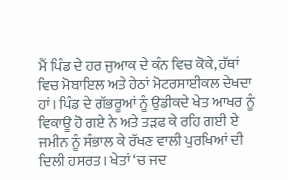ਮੈਂ ਪਿੰਡ ਦੇ ਹਰ ਜੁਆਕ ਦੇ ਕੰਨ ਵਿਚ ਕੋਕੇ, ਹੱਥਾਂ ਵਿਚ ਮੋਬਾਇਲ ਅਤੇ ਹੇਠਾਂ ਮੋਟਰਸਾਈਕਲ ਦੇਖਦਾ ਹਾਂ। ਪਿੰਡ ਦੇ ਗੱਭਰੂਆਂ ਨੂੰ ਉਡੀਕਦੇ ਖੇਤ ਆਖਰ ਨੂੰ ਵਿਕਾਊ ਹੋ ਗਏ ਨੇ ਅਤੇ ਤੜਫ ਕੇ ਰਹਿ ਗਈ ਏ ਜਮੀਨ ਨੂੰ ਸੰਭਾਲ ਕੇ ਰੱਖਣ ਵਾਲੀ ਪੁਰਖਿਆਂ ਦੀ ਦਿਲੀ ਹਸਰਤ। ਖੇਤਾਂ ‘ਚ ਜਦ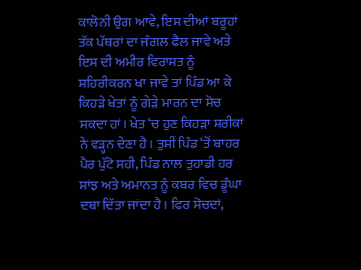ਕਾਲੋਨੀ ਉਗ ਆਵੇ, ਇਸ ਦੀਆਂ ਬਰੂਹਾਂ ਤੱਕ ਪੱਥਰਾਂ ਦਾ ਜੰਗਲ ਫੈਲ ਜਾਵੇ ਅਤੇ ਇਸ ਦੀ ਅਮੀਰ ਵਿਰਾਸਤ ਨੂੰ ਸ਼ਹਿਰੀਕਰਨ ਖਾ ਜਾਵੇ ਤਾਂ ਪਿੰਡ ਆ ਕੇ ਕਿਹੜੇ ਖੇਤਾਂ ਨੂੰ ਗੇੜੇ ਮਾਰਨ ਦਾ ਸੋਚ ਸਕਦਾ ਹਾਂ। ਖੇਤ ‘ਚ ਹੁਣ ਕਿਹੜਾ ਸ਼ਰੀਕਾਂ ਨੇ ਵੜ੍ਹਨ ਦੇਣਾ ਹੈ। ਤੁਸੀਂ ਪਿੰਡ ‘ਤੋਂ ਬਾਹਰ ਪੈਰ ਪੁੱਟੋ ਸਹੀ, ਪਿੰਡ ਨਾਲ ਤੁਹਾਡੀ ਹਰ ਸਾਂਝ ਅਤੇ ਅਮਾਨਤ ਨੂੰ ਕਬਰ ਵਿਚ ਡੂੰਘਾ ਦਬਾ ਦਿੱਤਾ ਜਾਂਦਾ ਹੈ। ਫਿਰ ਸੋਚਦਾਂ,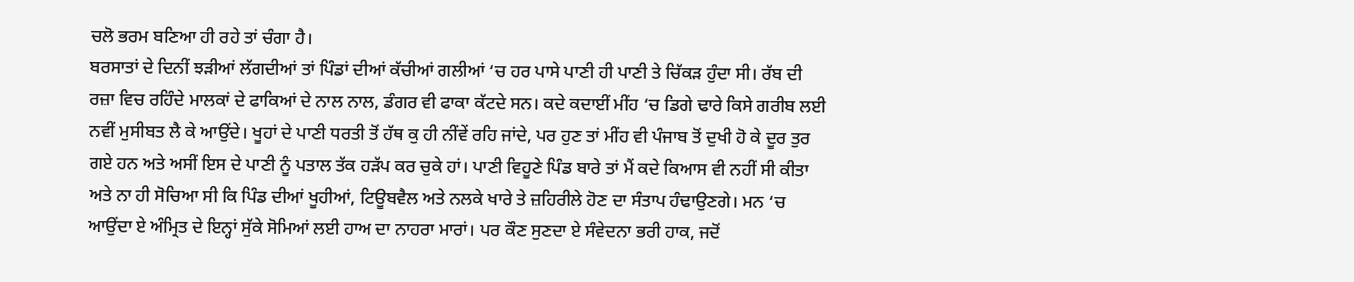ਚਲੋ ਭਰਮ ਬਣਿਆ ਹੀ ਰਹੇ ਤਾਂ ਚੰਗਾ ਹੈ।
ਬਰਸਾਤਾਂ ਦੇ ਦਿਨੀਂ ਝੜੀਆਂ ਲੱਗਦੀਆਂ ਤਾਂ ਪਿੰਡਾਂ ਦੀਆਂ ਕੱਚੀਆਂ ਗਲੀਆਂ ‘ਚ ਹਰ ਪਾਸੇ ਪਾਣੀ ਹੀ ਪਾਣੀ ਤੇ ਚਿੱਕੜ ਹੁੰਦਾ ਸੀ। ਰੱਬ ਦੀ ਰਜ਼ਾ ਵਿਚ ਰਹਿੰਦੇ ਮਾਲਕਾਂ ਦੇ ਫਾਕਿਆਂ ਦੇ ਨਾਲ ਨਾਲ, ਡੰਗਰ ਵੀ ਫਾਕਾ ਕੱਟਦੇ ਸਨ। ਕਦੇ ਕਦਾਈਂ ਮੀਂਹ ‘ਚ ਡਿਗੇ ਢਾਰੇ ਕਿਸੇ ਗਰੀਬ ਲਈ ਨਵੀਂ ਮੁਸੀਬਤ ਲੈ ਕੇ ਆਉਂਦੇ। ਖੂਹਾਂ ਦੇ ਪਾਣੀ ਧਰਤੀ ਤੋਂ ਹੱਥ ਕੁ ਹੀ ਨੀਂਵੇਂ ਰਹਿ ਜਾਂਦੇ, ਪਰ ਹੁਣ ਤਾਂ ਮੀਂਹ ਵੀ ਪੰਜਾਬ ਤੋਂ ਦੁਖੀ ਹੋ ਕੇ ਦੂਰ ਤੁਰ ਗਏ ਹਨ ਅਤੇ ਅਸੀਂ ਇਸ ਦੇ ਪਾਣੀ ਨੂੰ ਪਤਾਲ ਤੱਕ ਹੜੱਪ ਕਰ ਚੁਕੇ ਹਾਂ। ਪਾਣੀ ਵਿਹੂਣੇ ਪਿੰਡ ਬਾਰੇ ਤਾਂ ਮੈਂ ਕਦੇ ਕਿਆਸ ਵੀ ਨਹੀਂ ਸੀ ਕੀਤਾ ਅਤੇ ਨਾ ਹੀ ਸੋਚਿਆ ਸੀ ਕਿ ਪਿੰਡ ਦੀਆਂ ਖੂਹੀਆਂ, ਟਿਊਬਵੈਲ ਅਤੇ ਨਲਕੇ ਖਾਰੇ ਤੇ ਜ਼ਹਿਰੀਲੇ ਹੋਣ ਦਾ ਸੰਤਾਪ ਹੰਢਾਉਣਗੇ। ਮਨ ‘ਚ ਆਉਂਦਾ ਏ ਅੰਮ੍ਰਿਤ ਦੇ ਇਨ੍ਹਾਂ ਸੁੱਕੇ ਸੋਮਿਆਂ ਲਈ ਹਾਅ ਦਾ ਨਾਹਰਾ ਮਾਰਾਂ। ਪਰ ਕੌਣ ਸੁਣਦਾ ਏ ਸੰਵੇਦਨਾ ਭਰੀ ਹਾਕ, ਜਦੋਂ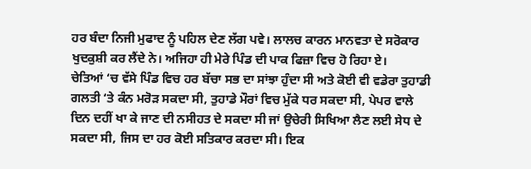ਹਰ ਬੰਦਾ ਨਿਜੀ ਮੁਫਾਦ ਨੂੰ ਪਹਿਲ ਦੇਣ ਲੱਗ ਪਵੇ। ਲਾਲਚ ਕਾਰਨ ਮਾਨਵਤਾ ਦੇ ਸਰੋਕਾਰ ਖੁਦਕੁਸ਼ੀ ਕਰ ਲੈਂਦੇ ਨੇ। ਅਜਿਹਾ ਹੀ ਮੇਰੇ ਪਿੰਡ ਦੀ ਪਾਕ ਫਿਜ਼ਾ ਵਿਚ ਹੋ ਰਿਹਾ ਏ।
ਚੇਤਿਆਂ ‘ਚ ਵੱਸੇ ਪਿੰਡ ਵਿਚ ਹਰ ਬੱਚਾ ਸਭ ਦਾ ਸਾਂਝਾ ਹੁੰਦਾ ਸੀ ਅਤੇ ਕੋਈ ਵੀ ਵਡੇਰਾ ਤੁਹਾਡੀ ਗਲਤੀ ‘ਤੇ ਕੰਨ ਮਰੋੜ ਸਕਦਾ ਸੀ, ਤੁਹਾਡੇ ਮੌਰਾਂ ਵਿਚ ਮੁੱਕੇ ਧਰ ਸਕਦਾ ਸੀ, ਪੇਪਰ ਵਾਲੇ ਦਿਨ ਦਹੀਂ ਖਾ ਕੇ ਜਾਣ ਦੀ ਨਸੀਹਤ ਦੇ ਸਕਦਾ ਸੀ ਜਾਂ ਉਚੇਰੀ ਸਿਖਿਆ ਲੈਣ ਲਈ ਸੇਧ ਦੇ ਸਕਦਾ ਸੀ, ਜਿਸ ਦਾ ਹਰ ਕੋਈ ਸਤਿਕਾਰ ਕਰਦਾ ਸੀ। ਇਕ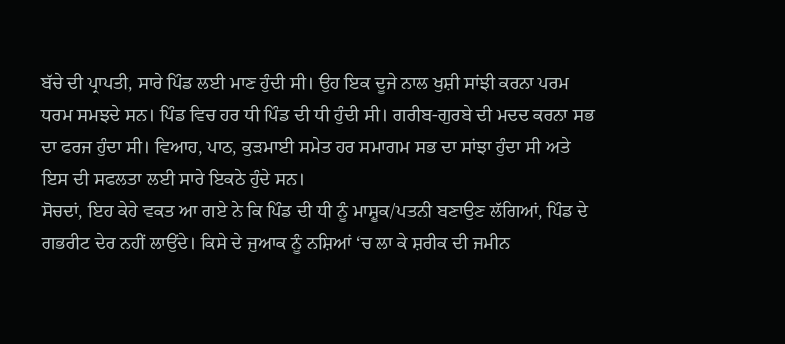ਬੱਚੇ ਦੀ ਪ੍ਰਾਪਤੀ, ਸਾਰੇ ਪਿੰਡ ਲਈ ਮਾਣ ਹੁੰਦੀ ਸੀ। ਉਹ ਇਕ ਦੂਜੇ ਨਾਲ ਖੁਸ਼ੀ ਸਾਂਝੀ ਕਰਨਾ ਪਰਮ ਧਰਮ ਸਮਝਦੇ ਸਨ। ਪਿੰਡ ਵਿਚ ਹਰ ਧੀ ਪਿੰਡ ਦੀ ਧੀ ਹੁੰਦੀ ਸੀ। ਗਰੀਬ-ਗੁਰਬੇ ਦੀ ਮਦਦ ਕਰਨਾ ਸਭ ਦਾ ਫਰਜ ਹੁੰਦਾ ਸੀ। ਵਿਆਹ, ਪਾਠ, ਕੁੜਮਾਈ ਸਮੇਤ ਹਰ ਸਮਾਗਮ ਸਭ ਦਾ ਸਾਂਝਾ ਹੁੰਦਾ ਸੀ ਅਤੇ ਇਸ ਦੀ ਸਫਲਤਾ ਲਈ ਸਾਰੇ ਇਕਠੇ ਹੁੰਦੇ ਸਨ।
ਸੋਚਦਾਂ, ਇਹ ਕੇਹੇ ਵਕਤ ਆ ਗਏ ਨੇ ਕਿ ਪਿੰਡ ਦੀ ਧੀ ਨੂੰ ਮਾਸ਼ੂਕ/ਪਤਨੀ ਬਣਾਉਣ ਲੱਗਿਆਂ, ਪਿੰਡ ਦੇ ਗਭਰੀਟ ਦੇਰ ਨਹੀਂ ਲਾਉਂਦੇ। ਕਿਸੇ ਦੇ ਜੁਆਕ ਨੂੰ ਨਸ਼ਿਆਂ ‘ਚ ਲਾ ਕੇ ਸ਼ਰੀਕ ਦੀ ਜਮੀਨ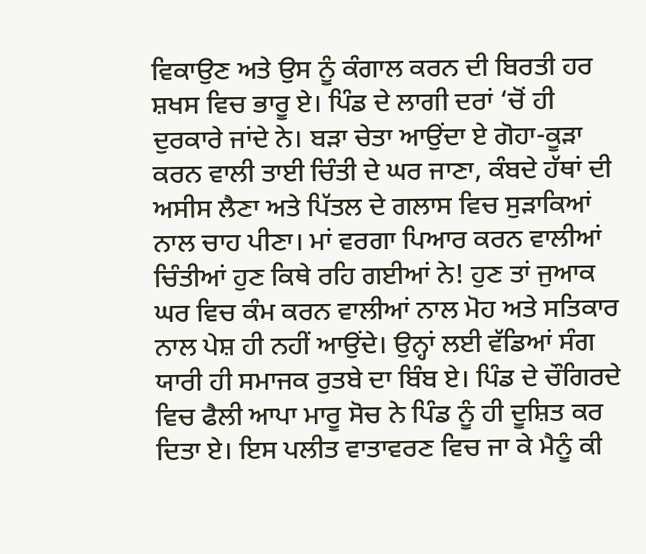ਵਿਕਾਉਣ ਅਤੇ ਉਸ ਨੂੰ ਕੰਗਾਲ ਕਰਨ ਦੀ ਬਿਰਤੀ ਹਰ ਸ਼ਖਸ ਵਿਚ ਭਾਰੂ ਏ। ਪਿੰਡ ਦੇ ਲਾਗੀ ਦਰਾਂ ‘ਚੋਂ ਹੀ ਦੁਰਕਾਰੇ ਜਾਂਦੇ ਨੇ। ਬੜਾ ਚੇਤਾ ਆਉਂਦਾ ਏ ਗੋਹਾ-ਕੂੜਾ ਕਰਨ ਵਾਲੀ ਤਾਈ ਚਿੰਤੀ ਦੇ ਘਰ ਜਾਣਾ, ਕੰਬਦੇ ਹੱਥਾਂ ਦੀ ਅਸੀਸ ਲੈਣਾ ਅਤੇ ਪਿੱਤਲ ਦੇ ਗਲਾਸ ਵਿਚ ਸੁੜਾਕਿਆਂ ਨਾਲ ਚਾਹ ਪੀਣਾ। ਮਾਂ ਵਰਗਾ ਪਿਆਰ ਕਰਨ ਵਾਲੀਆਂ ਚਿੰਤੀਆਂ ਹੁਣ ਕਿਥੇ ਰਹਿ ਗਈਆਂ ਨੇ! ਹੁਣ ਤਾਂ ਜੁਆਕ ਘਰ ਵਿਚ ਕੰਮ ਕਰਨ ਵਾਲੀਆਂ ਨਾਲ ਮੋਹ ਅਤੇ ਸਤਿਕਾਰ ਨਾਲ ਪੇਸ਼ ਹੀ ਨਹੀਂ ਆਉਂਦੇ। ਉਨ੍ਹਾਂ ਲਈ ਵੱਡਿਆਂ ਸੰਗ ਯਾਰੀ ਹੀ ਸਮਾਜਕ ਰੁਤਬੇ ਦਾ ਬਿੰਬ ਏ। ਪਿੰਡ ਦੇ ਚੌਗਿਰਦੇ ਵਿਚ ਫੈਲੀ ਆਪਾ ਮਾਰੂ ਸੋਚ ਨੇ ਪਿੰਡ ਨੂੰ ਹੀ ਦੂਸ਼ਿਤ ਕਰ ਦਿਤਾ ਏ। ਇਸ ਪਲੀਤ ਵਾਤਾਵਰਣ ਵਿਚ ਜਾ ਕੇ ਮੈਨੂੰ ਕੀ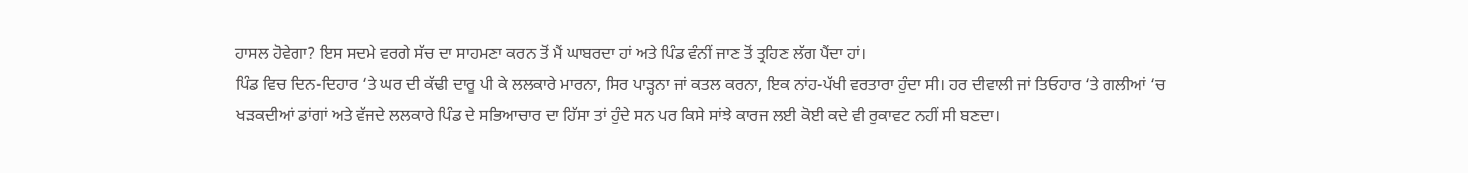ਹਾਸਲ ਹੋਵੇਗਾ? ਇਸ ਸਦਮੇ ਵਰਗੇ ਸੱਚ ਦਾ ਸਾਹਮਣਾ ਕਰਨ ਤੋਂ ਮੈਂ ਘਾਬਰਦਾ ਹਾਂ ਅਤੇ ਪਿੰਡ ਵੰਨੀਂ ਜਾਣ ਤੋਂ ਤ੍ਰਹਿਣ ਲੱਗ ਪੈਂਦਾ ਹਾਂ।
ਪਿੰਡ ਵਿਚ ਦਿਨ-ਦਿਹਾਰ ‘ਤੇ ਘਰ ਦੀ ਕੱਢੀ ਦਾਰੂ ਪੀ ਕੇ ਲਲਕਾਰੇ ਮਾਰਨਾ, ਸਿਰ ਪਾੜ੍ਹਨਾ ਜਾਂ ਕਤਲ ਕਰਨਾ, ਇਕ ਨਾਂਹ-ਪੱਖੀ ਵਰਤਾਰਾ ਹੁੰਦਾ ਸੀ। ਹਰ ਦੀਵਾਲੀ ਜਾਂ ਤਿਓਹਾਰ ‘ਤੇ ਗਲੀਆਂ ‘ਚ ਖੜਕਦੀਆਂ ਡਾਂਗਾਂ ਅਤੇ ਵੱਜਦੇ ਲਲਕਾਰੇ ਪਿੰਡ ਦੇ ਸਭਿਆਚਾਰ ਦਾ ਹਿੱਸਾ ਤਾਂ ਹੁੰਦੇ ਸਨ ਪਰ ਕਿਸੇ ਸਾਂਝੇ ਕਾਰਜ ਲਈ ਕੋਈ ਕਦੇ ਵੀ ਰੁਕਾਵਟ ਨਹੀਂ ਸੀ ਬਣਦਾ।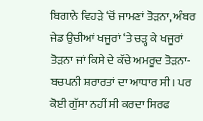ਬਿਗਾਨੇ ਵਿਹੜੇ ‘ਚੋਂ ਜਾਮਣਾਂ ਤੋੜਨਾ, ਅੰਬਰ ਜੇਡ ਉਚੀਆਂ ਖਜੂਰਾਂ ‘ਤੇ ਚੜ੍ਹ ਕੇ ਖਜੂਰਾਂ ਤੋੜਨਾ ਜਾਂ ਕਿਸੇ ਦੇ ਕੱਚੇ ਅਮਰੂਦ ਤੋੜਨਾ-ਬਚਪਨੀ ਸ਼ਰਾਰਤਾਂ ਦਾ ਆਧਾਰ ਸੀ। ਪਰ ਕੋਈ ਗੁੱਸਾ ਨਹੀਂ ਸੀ ਕਰਦਾ ਸਿਰਫ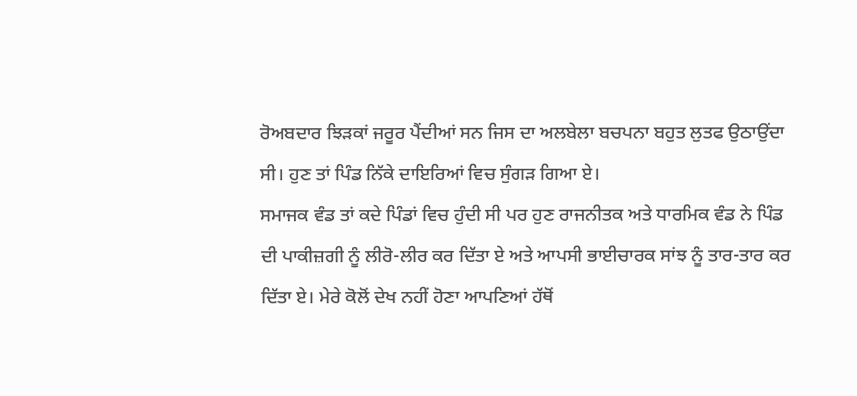ਰੋਅਬਦਾਰ ਝਿੜਕਾਂ ਜਰੂਰ ਪੈਂਦੀਆਂ ਸਨ ਜਿਸ ਦਾ ਅਲਬੇਲਾ ਬਚਪਨਾ ਬਹੁਤ ਲੁਤਫ ਉਠਾਉਂਦਾ ਸੀ। ਹੁਣ ਤਾਂ ਪਿੰਡ ਨਿੱਕੇ ਦਾਇਰਿਆਂ ਵਿਚ ਸੁੰਗੜ ਗਿਆ ਏ।
ਸਮਾਜਕ ਵੰਡ ਤਾਂ ਕਦੇ ਪਿੰਡਾਂ ਵਿਚ ਹੁੰਦੀ ਸੀ ਪਰ ਹੁਣ ਰਾਜਨੀਤਕ ਅਤੇ ਧਾਰਮਿਕ ਵੰਡ ਨੇ ਪਿੰਡ ਦੀ ਪਾਕੀਜ਼ਗੀ ਨੂੰ ਲੀਰੋ-ਲੀਰ ਕਰ ਦਿੱਤਾ ਏ ਅਤੇ ਆਪਸੀ ਭਾਈਚਾਰਕ ਸਾਂਝ ਨੂੰ ਤਾਰ-ਤਾਰ ਕਰ ਦਿੱਤਾ ਏ। ਮੇਰੇ ਕੋਲੋਂ ਦੇਖ ਨਹੀਂ ਹੋਣਾ ਆਪਣਿਆਂ ਹੱਥੋਂ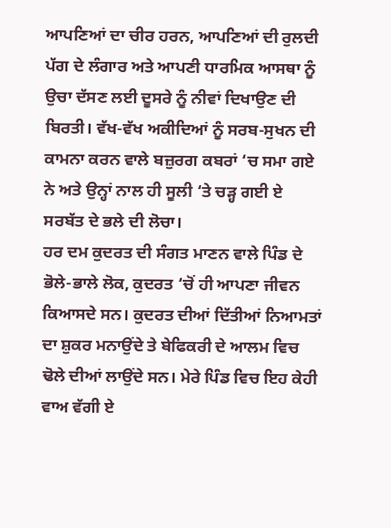ਆਪਣਿਆਂ ਦਾ ਚੀਰ ਹਰਨ, ਆਪਣਿਆਂ ਦੀ ਰੁਲਦੀ ਪੱਗ ਦੇ ਲੰਗਾਰ ਅਤੇ ਆਪਣੀ ਧਾਰਮਿਕ ਆਸਥਾ ਨੂੰ ਉਚਾ ਦੱਸਣ ਲਈ ਦੂਸਰੇ ਨੂੰ ਨੀਵਾਂ ਦਿਖਾਉਣ ਦੀ ਬਿਰਤੀ। ਵੱਖ-ਵੱਖ ਅਕੀਦਿਆਂ ਨੂੰ ਸਰਬ-ਸੁਖਨ ਦੀ ਕਾਮਨਾ ਕਰਨ ਵਾਲੇ ਬਜ਼ੁਰਗ ਕਬਰਾਂ ‘ਚ ਸਮਾ ਗਏ ਨੇ ਅਤੇ ਉਨ੍ਹਾਂ ਨਾਲ ਹੀ ਸੂਲੀ ‘ਤੇ ਚੜ੍ਹ ਗਈ ਏ ਸਰਬੱਤ ਦੇ ਭਲੇ ਦੀ ਲੋਚਾ।
ਹਰ ਦਮ ਕੁਦਰਤ ਦੀ ਸੰਗਤ ਮਾਣਨ ਵਾਲੇ ਪਿੰਡ ਦੇ ਭੋਲੇ-ਭਾਲੇ ਲੋਕ, ਕੁਦਰਤ ‘ਚੋਂ ਹੀ ਆਪਣਾ ਜੀਵਨ ਕਿਆਸਦੇ ਸਨ। ਕੁਦਰਤ ਦੀਆਂ ਦਿੱਤੀਆਂ ਨਿਆਮਤਾਂ ਦਾ ਸ਼ੁਕਰ ਮਨਾਉਂਦੇ ਤੇ ਬੇਫਿਕਰੀ ਦੇ ਆਲਮ ਵਿਚ ਢੋਲੇ ਦੀਆਂ ਲਾਉਂਦੇ ਸਨ। ਮੇਰੇ ਪਿੰਡ ਵਿਚ ਇਹ ਕੇਹੀ ਵਾਅ ਵੱਗੀ ਏ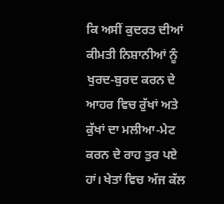ਕਿ ਅਸੀਂ ਕੁਦਰਤ ਦੀਆਂ ਕੀਮਤੀ ਨਿਸ਼ਾਨੀਆਂ ਨੂੰ ਖੁਰਦ-ਬੁਰਦ ਕਰਨ ਦੇ ਆਹਰ ਵਿਚ ਰੁੱਖਾਂ ਅਤੇ ਕੁੱਖਾਂ ਦਾ ਮਲੀਆ-ਮੇਟ ਕਰਨ ਦੇ ਰਾਹ ਤੁਰ ਪਏ ਹਾਂ। ਖੇਤਾਂ ਵਿਚ ਅੱਜ ਕੱਲ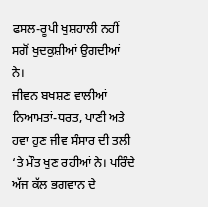ਫਸਲ-ਰੂਪੀ ਖੁਸ਼ਹਾਲੀ ਨਹੀਂ ਸਗੋਂ ਖੁਦਕੁਸ਼ੀਆਂ ਉਗਦੀਆਂ ਨੇ।
ਜੀਵਨ ਬਖਸ਼ਣ ਵਾਲੀਆਂ ਨਿਆਮਤਾਂ-ਧਰਤ, ਪਾਣੀ ਅਤੇ ਹਵਾ ਹੁਣ ਜੀਵ ਸੰਸਾਰ ਦੀ ਤਲੀ ‘ਤੇ ਮੌਤ ਖੁਣ ਰਹੀਆਂ ਨੇ। ਪਰਿੰਦੇ ਅੱਜ ਕੱਲ ਭਗਵਾਨ ਦੇ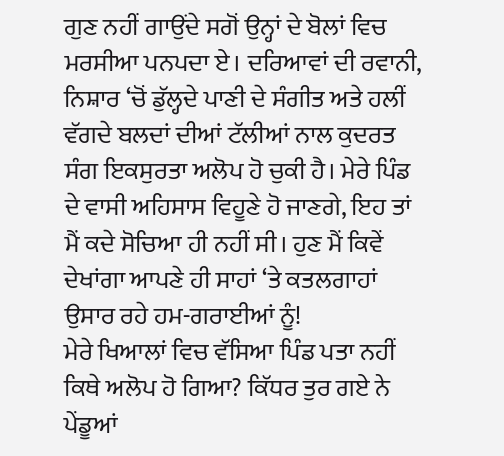ਗੁਣ ਨਹੀਂ ਗਾਉਂਦੇ ਸਗੋਂ ਉਨ੍ਹਾਂ ਦੇ ਬੋਲਾਂ ਵਿਚ ਮਰਸੀਆ ਪਨਪਦਾ ਏ। ਦਰਿਆਵਾਂ ਦੀ ਰਵਾਨੀ, ਨਿਸ਼ਾਰ ‘ਚੋਂ ਡੁੱਲ੍ਹਦੇ ਪਾਣੀ ਦੇ ਸੰਗੀਤ ਅਤੇ ਹਲੀਂ ਵੱਗਦੇ ਬਲਦਾਂ ਦੀਆਂ ਟੱਲੀਆਂ ਨਾਲ ਕੁਦਰਤ ਸੰਗ ਇਕਸੁਰਤਾ ਅਲੋਪ ਹੋ ਚੁਕੀ ਹੈ। ਮੇਰੇ ਪਿੰਡ ਦੇ ਵਾਸੀ ਅਹਿਸਾਸ ਵਿਹੂਣੇ ਹੋ ਜਾਣਗੇ, ਇਹ ਤਾਂ ਮੈਂ ਕਦੇ ਸੋਚਿਆ ਹੀ ਨਹੀਂ ਸੀ। ਹੁਣ ਮੈਂ ਕਿਵੇਂ ਦੇਖਾਂਗਾ ਆਪਣੇ ਹੀ ਸਾਹਾਂ ‘ਤੇ ਕਤਲਗਾਹਾਂ ਉਸਾਰ ਰਹੇ ਹਮ-ਗਰਾਈਆਂ ਨੂੰ!
ਮੇਰੇ ਖਿਆਲਾਂ ਵਿਚ ਵੱਸਿਆ ਪਿੰਡ ਪਤਾ ਨਹੀਂ ਕਿਥੇ ਅਲੋਪ ਹੋ ਗਿਆ? ਕਿੱਧਰ ਤੁਰ ਗਏ ਨੇ ਪੇਂਡੂਆਂ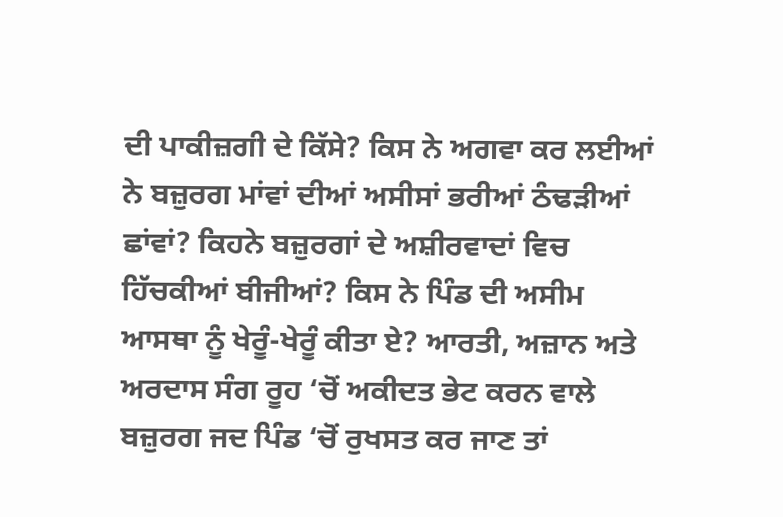ਦੀ ਪਾਕੀਜ਼ਗੀ ਦੇ ਕਿੱਸੇ? ਕਿਸ ਨੇ ਅਗਵਾ ਕਰ ਲਈਆਂ ਨੇ ਬਜ਼ੁਰਗ ਮਾਂਵਾਂ ਦੀਆਂ ਅਸੀਸਾਂ ਭਰੀਆਂ ਠੰਢੜੀਆਂ ਛਾਂਵਾਂ? ਕਿਹਨੇ ਬਜ਼ੁਰਗਾਂ ਦੇ ਅਸ਼ੀਰਵਾਦਾਂ ਵਿਚ ਹਿੱਚਕੀਆਂ ਬੀਜੀਆਂ? ਕਿਸ ਨੇ ਪਿੰਡ ਦੀ ਅਸੀਮ ਆਸਥਾ ਨੂੰ ਖੇਰੂੰ-ਖੇਰੂੰ ਕੀਤਾ ਏ? ਆਰਤੀ, ਅਜ਼ਾਨ ਅਤੇ ਅਰਦਾਸ ਸੰਗ ਰੂਹ ‘ਚੋਂ ਅਕੀਦਤ ਭੇਟ ਕਰਨ ਵਾਲੇ ਬਜ਼ੁਰਗ ਜਦ ਪਿੰਡ ‘ਚੋਂ ਰੁਖਸਤ ਕਰ ਜਾਣ ਤਾਂ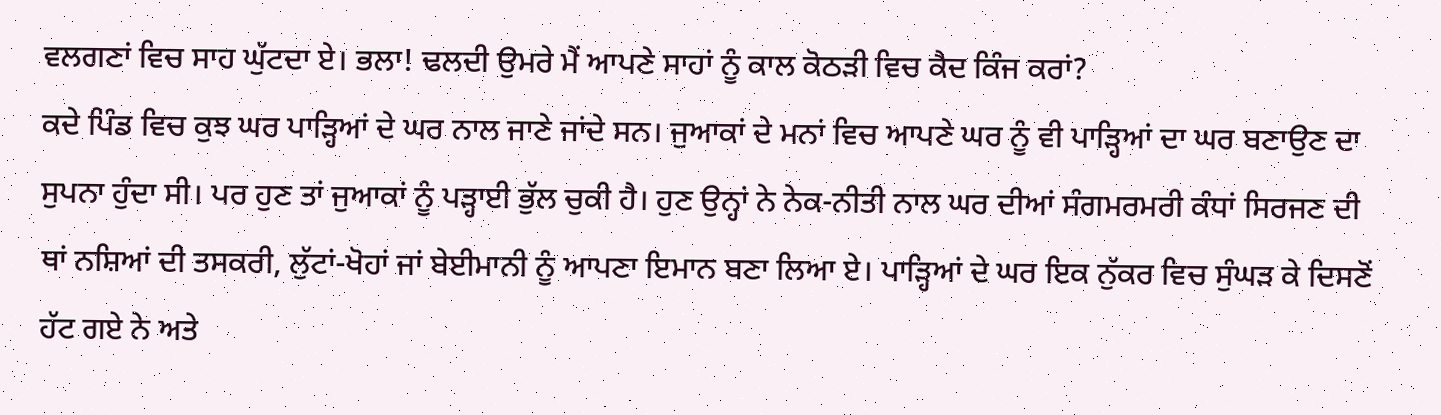ਵਲਗਣਾਂ ਵਿਚ ਸਾਹ ਘੁੱਟਦਾ ਏ। ਭਲਾ! ਢਲਦੀ ਉਮਰੇ ਮੈਂ ਆਪਣੇ ਸਾਹਾਂ ਨੂੰ ਕਾਲ ਕੋਠੜੀ ਵਿਚ ਕੈਦ ਕਿੰਜ ਕਰਾਂ?
ਕਦੇ ਪਿੰਡ ਵਿਚ ਕੁਝ ਘਰ ਪਾੜ੍ਹਿਆਂ ਦੇ ਘਰ ਨਾਲ ਜਾਣੇ ਜਾਂਦੇ ਸਨ। ਜੁਆਕਾਂ ਦੇ ਮਨਾਂ ਵਿਚ ਆਪਣੇ ਘਰ ਨੂੰ ਵੀ ਪਾੜ੍ਹਿਆਂ ਦਾ ਘਰ ਬਣਾਉਣ ਦਾ ਸੁਪਨਾ ਹੁੰਦਾ ਸੀ। ਪਰ ਹੁਣ ਤਾਂ ਜੁਆਕਾਂ ਨੂੰ ਪੜ੍ਹਾਈ ਭੁੱਲ ਚੁਕੀ ਹੈ। ਹੁਣ ਉਨ੍ਹਾਂ ਨੇ ਨੇਕ-ਨੀਤੀ ਨਾਲ ਘਰ ਦੀਆਂ ਸੰਗਮਰਮਰੀ ਕੰਧਾਂ ਸਿਰਜਣ ਦੀ ਥਾਂ ਨਸ਼ਿਆਂ ਦੀ ਤਸਕਰੀ, ਲੁੱਟਾਂ-ਖੋਹਾਂ ਜਾਂ ਬੇਈਮਾਨੀ ਨੂੰ ਆਪਣਾ ਇਮਾਨ ਬਣਾ ਲਿਆ ਏ। ਪਾੜ੍ਹਿਆਂ ਦੇ ਘਰ ਇਕ ਨੁੱਕਰ ਵਿਚ ਸੁੰਘੜ ਕੇ ਦਿਸਣੋਂ ਹੱਟ ਗਏ ਨੇ ਅਤੇ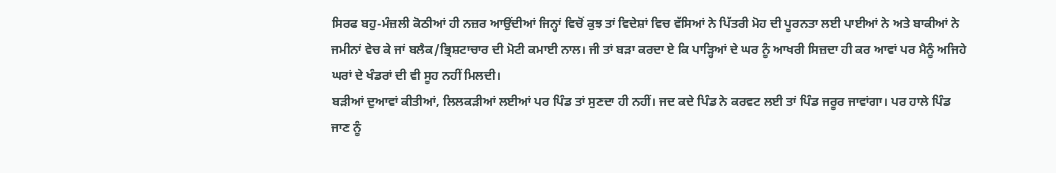ਸਿਰਫ ਬਹੁ-ਮੰਜ਼ਲੀ ਕੋਠੀਆਂ ਹੀ ਨਜ਼ਰ ਆਉਂਦੀਆਂ ਜਿਨ੍ਹਾਂ ਵਿਚੋਂ ਕੁਝ ਤਾਂ ਵਿਦੇਸ਼ਾਂ ਵਿਚ ਵੱਸਿਆਂ ਨੇ ਪਿੱਤਰੀ ਮੋਹ ਦੀ ਪੂਰਨਤਾ ਲਈ ਪਾਈਆਂ ਨੇ ਅਤੇ ਬਾਕੀਆਂ ਨੇ ਜਮੀਨਾਂ ਵੇਚ ਕੇ ਜਾਂ ਬਲੈਕ/ਭ੍ਰਿਸ਼ਟਾਚਾਰ ਦੀ ਮੋਟੀ ਕਮਾਈ ਨਾਲ। ਜੀ ਤਾਂ ਬੜਾ ਕਰਦਾ ਏ ਕਿ ਪਾੜ੍ਹਿਆਂ ਦੇ ਘਰ ਨੂੰ ਆਖਰੀ ਸਿਜ਼ਦਾ ਹੀ ਕਰ ਆਵਾਂ ਪਰ ਮੈਨੂੰ ਅਜਿਹੇ ਘਰਾਂ ਦੇ ਖੰਡਰਾਂ ਦੀ ਵੀ ਸੂਹ ਨਹੀਂ ਮਿਲਦੀ।
ਬੜੀਆਂ ਦੁਆਵਾਂ ਕੀਤੀਆਂ, ਲਿਲਕੜੀਆਂ ਲਈਆਂ ਪਰ ਪਿੰਡ ਤਾਂ ਸੁਣਦਾ ਹੀ ਨਹੀਂ। ਜਦ ਕਦੇ ਪਿੰਡ ਨੇ ਕਰਵਟ ਲਈ ਤਾਂ ਪਿੰਡ ਜਰੂਰ ਜਾਵਾਂਗਾ। ਪਰ ਹਾਲੇ ਪਿੰਡ ਜਾਣ ਨੂੰ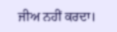ਜੀਅ ਨਹੀਂ ਕਰਦਾ।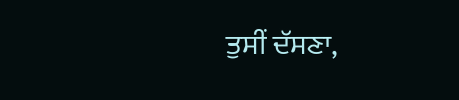ਤੁਸੀਂ ਦੱਸਣਾ,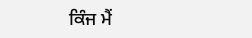ਕਿੰਜ ਮੈਂ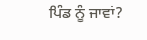ਪਿੰਡ ਨੂੰ ਜਾਵਾਂ?